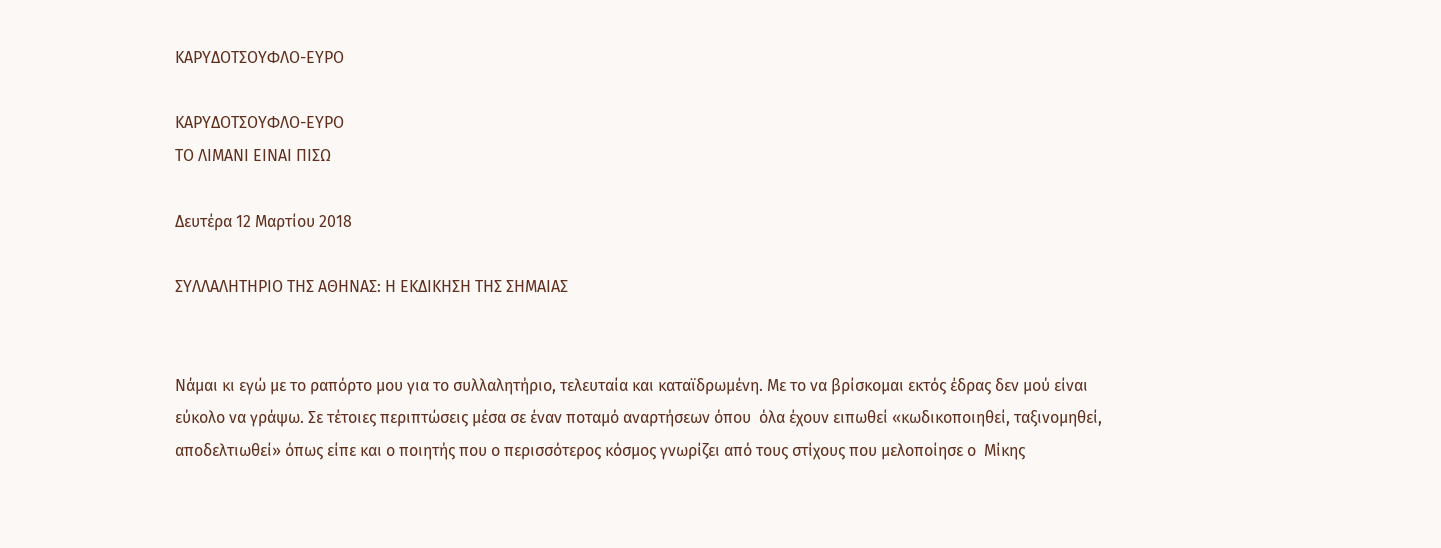ΚΑΡΥΔΟΤΣΟΥΦΛΟ-ΕΥΡΟ

ΚΑΡΥΔΟΤΣΟΥΦΛΟ-ΕΥΡΟ
ΤΟ ΛΙΜΑΝΙ ΕΙΝΑΙ ΠΙΣΩ

Δευτέρα 12 Μαρτίου 2018

ΣΥΛΛΑΛΗΤΗΡΙΟ ΤΗΣ ΑΘΗΝΑΣ: Η ΕΚΔΙΚΗΣΗ ΤΗΣ ΣΗΜΑΙΑΣ


Νάμαι κι εγώ με το ραπόρτο μου για το συλλαλητήριο, τελευταία και καταϊδρωμένη. Με το να βρίσκομαι εκτός έδρας δεν μού είναι εύκολο να γράψω. Σε τέτοιες περιπτώσεις μέσα σε έναν ποταμό αναρτήσεων όπου  όλα έχουν ειπωθεί «κωδικοποιηθεί, ταξινομηθεί, αποδελτιωθεί» όπως είπε και ο ποιητής που ο περισσότερος κόσμος γνωρίζει από τους στίχους που μελοποίησε ο  Μίκης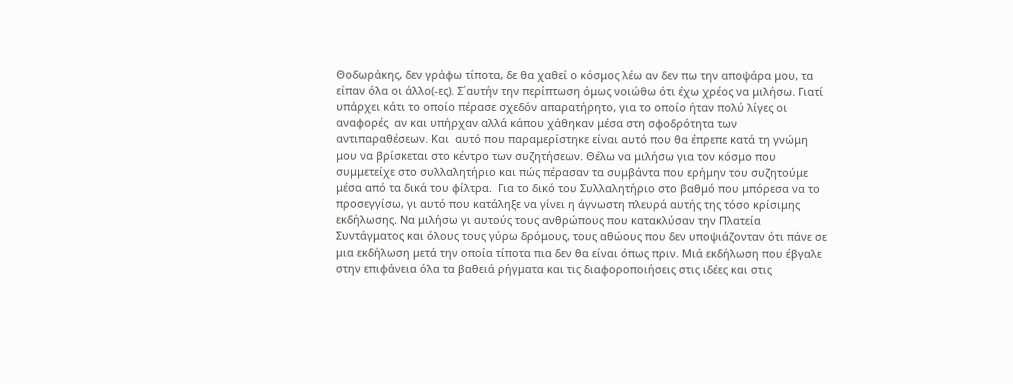Θοδωράκης, δεν γράφω τίποτα, δε θα χαθεί ο κόσμος λέω αν δεν πω την αποψάρα μου, τα είπαν όλα οι άλλο(-ες). Σ΄αυτήν την περίπτωση όμως νοιώθω ότι έχω χρέος να μιλήσω. Γιατί υπάρχει κάτι το οποίο πέρασε σχεδόν απαρατήρητο, για το οποίο ήταν πολύ λίγες οι αναφορές  αν και υπήρχαν αλλά κάπου χάθηκαν μέσα στη σφοδρότητα των αντιπαραθέσεων. Και  αυτό που παραμερίστηκε είναι αυτό που θα έπρεπε κατά τη γνώμη μου να βρίσκεται στο κέντρο των συζητήσεων. Θέλω να μιλήσω για τον κόσμο που συμμετείχε στο συλλαλητήριο και πώς πέρασαν τα συμβάντα που ερήμην του συζητούμε μέσα από τα δικά του φίλτρα.  Για το δικό του Συλλαλητήριο στο βαθμό που μπόρεσα να το προσεγγίσω, γι αυτό που κατάληξε να γίνει η άγνωστη πλευρά αυτής της τόσο κρίσιμης εκδήλωσης. Να μιλήσω γι αυτούς τους ανθρώπους που κατακλύσαν την Πλατεία Συντάγματος και όλους τους γύρω δρόμους, τους αθώους που δεν υποψιάζονταν ότι πάνε σε μια εκδήλωση μετά την οποία τίποτα πια δεν θα είναι όπως πριν. Μιά εκδήλωση που έβγαλε στην επιφάνεια όλα τα βαθειά ρήγματα και τις διαφοροποιήσεις στις ιδέες και στις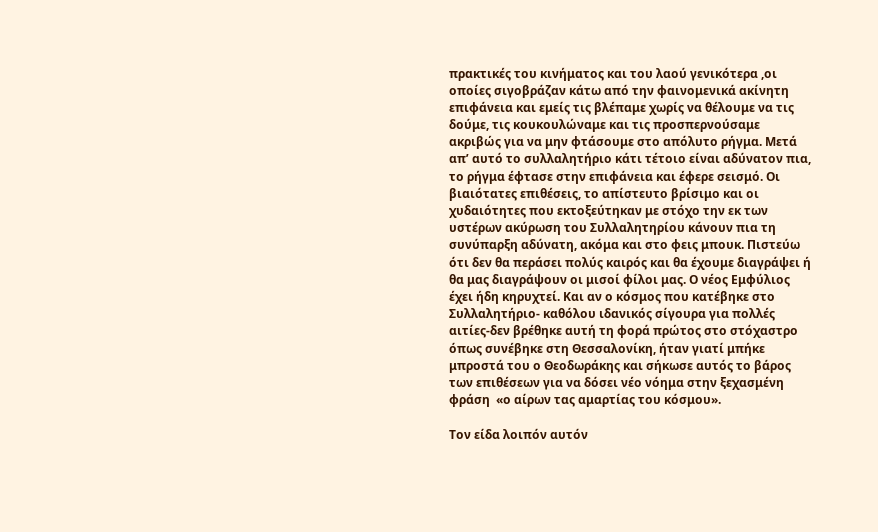πρακτικές του κινήματος και του λαού γενικότερα ,οι οποίες σιγοβράζαν κάτω από την φαινομενικά ακίνητη επιφάνεια και εμείς τις βλέπαμε χωρίς να θέλουμε να τις δούμε, τις κουκουλώναμε και τις προσπερνούσαμε ακριβώς για να μην φτάσουμε στο απόλυτο ρήγμα. Μετά απ’ αυτό το συλλαλητήριο κάτι τέτοιο είναι αδύνατον πια, το ρήγμα έφτασε στην επιφάνεια και έφερε σεισμό. Οι βιαιότατες επιθέσεις, το απίστευτο βρίσιμο και οι χυδαιότητες που εκτοξεύτηκαν με στόχο την εκ των υστέρων ακύρωση του Συλλαλητηρίου κάνουν πια τη συνύπαρξη αδύνατη, ακόμα και στο φεις μπουκ. Πιστεύω ότι δεν θα περάσει πολύς καιρός και θα έχουμε διαγράψει ή θα μας διαγράψουν οι μισοί φίλοι μας. Ο νέος Εμφύλιος έχει ήδη κηρυχτεί. Και αν ο κόσμος που κατέβηκε στο Συλλαλητήριο- καθόλου ιδανικός σίγουρα για πολλές αιτίες-δεν βρέθηκε αυτή τη φορά πρώτος στο στόχαστρο όπως συνέβηκε στη Θεσσαλονίκη, ήταν γιατί μπήκε μπροστά του ο Θεοδωράκης και σήκωσε αυτός το βάρος των επιθέσεων για να δόσει νέο νόημα στην ξεχασμένη φράση  «ο αίρων τας αμαρτίας του κόσμου».

Τον είδα λοιπόν αυτόν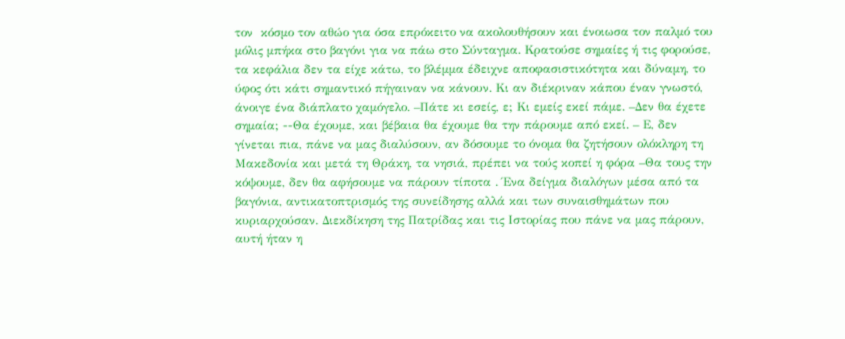τον  κόσμο τον αθώο για όσα επρόκειτο να ακολουθήσουν και ένοιωσα τον παλμό του μόλις μπήκα στο βαγόνι για να πάω στο Σύνταγμα. Κρατούσε σημαίες ή τις φορούσε, τα κεφάλια δεν τα είχε κάτω, το βλέμμα έδειχνε αποφασιστικότητα και δύναμη, το ύφος ότι κάτι σημαντικό πήγαιναν να κάνουν. Κι αν διέκριναν κάπου έναν γνωστό, άνοιγε ένα διάπλατο χαμόγελο. –Πάτε κι εσείς, ε; Κι εμείς εκεί πάμε. –Δεν θα έχετε σημαία; --Θα έχουμε, και βέβαια θα έχουμε θα την πάρουμε από εκεί. – Ε, δεν γίνεται πια, πάνε να μας διαλύσουν, αν δόσουμε το όνομα θα ζητήσουν ολόκληρη τη Μακεδονία και μετά τη Θράκη, τα νησιά, πρέπει να τούς κοπεί η φόρα –Θα τους την κόψουμε, δεν θα αφήσουμε να πάρουν τίποτα . Ένα δείγμα διαλόγων μέσα από τα βαγόνια, αντικατοπτρισμός της συνείδησης αλλά και των συναισθημάτων που κυριαρχούσαν. Διεκδίκηση της Πατρίδας και τις Ιστορίας που πάνε να μας πάρουν, αυτή ήταν η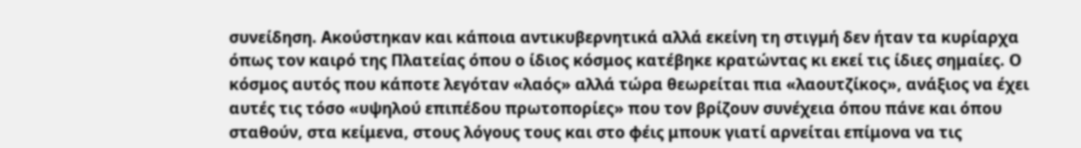συνείδηση. Ακούστηκαν και κάποια αντικυβερνητικά αλλά εκείνη τη στιγμή δεν ήταν τα κυρίαρχα όπως τον καιρό της Πλατείας όπου ο ίδιος κόσμος κατέβηκε κρατώντας κι εκεί τις ίδιες σημαίες. Ο κόσμος αυτός που κάποτε λεγόταν «λαός» αλλά τώρα θεωρείται πια «λαουτζίκος», ανάξιος να έχει αυτές τις τόσο «υψηλού επιπέδου πρωτοπορίες» που τον βρίζουν συνέχεια όπου πάνε και όπου σταθούν, στα κείμενα, στους λόγους τους και στο φέις μπουκ γιατί αρνείται επίμονα να τις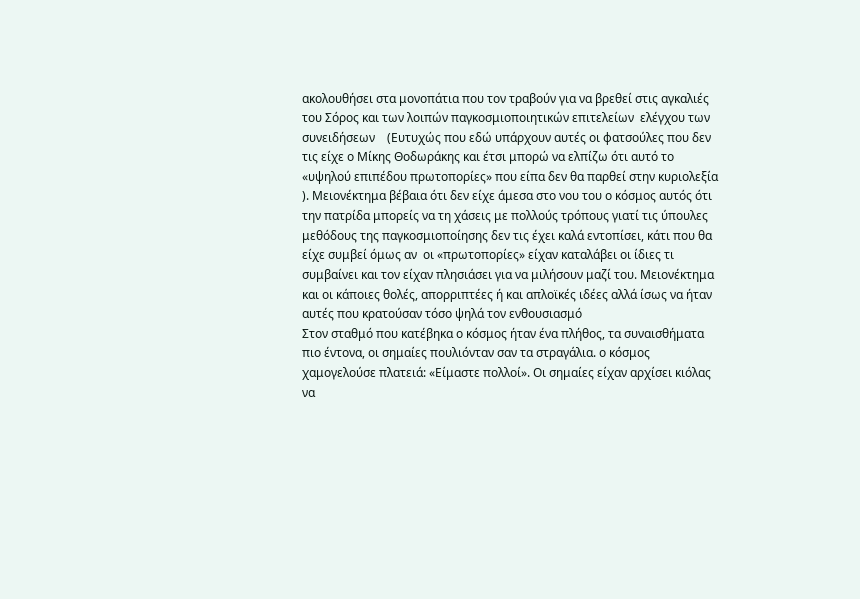ακολουθήσει στα μονοπάτια που τον τραβούν για να βρεθεί στις αγκαλιές του Σόρος και των λοιπών παγκοσμιοποιητικών επιτελείων  ελέγχου των συνειδήσεων    (Ευτυχώς που εδώ υπάρχουν αυτές οι φατσούλες που δεν τις είχε ο Μίκης Θοδωράκης και έτσι μπορώ να ελπίζω ότι αυτό το «υψηλού επιπέδου πρωτοπορίες» που είπα δεν θα παρθεί στην κυριολεξία ). Μειονέκτημα βέβαια ότι δεν είχε άμεσα στο νου του ο κόσμος αυτός ότι την πατρίδα μπορείς να τη χάσεις με πολλούς τρόπους γιατί τις ύπουλες μεθόδους της παγκοσμιοποίησης δεν τις έχει καλά εντοπίσει, κάτι που θα είχε συμβεί όμως αν  οι «πρωτοπορίες» είχαν καταλάβει οι ίδιες τι συμβαίνει και τον είχαν πλησιάσει για να μιλήσουν μαζί του. Μειονέκτημα και οι κάποιες θολές, απορριπτέες ή και απλοϊκές ιδέες αλλά ίσως να ήταν αυτές που κρατούσαν τόσο ψηλά τον ενθουσιασμό
Στον σταθμό που κατέβηκα ο κόσμος ήταν ένα πλήθος, τα συναισθήματα πιο έντονα, οι σημαίες πουλιόνταν σαν τα στραγάλια. ο κόσμος χαμογελούσε πλατειά: «Είμαστε πολλοί». Οι σημαίες είχαν αρχίσει κιόλας να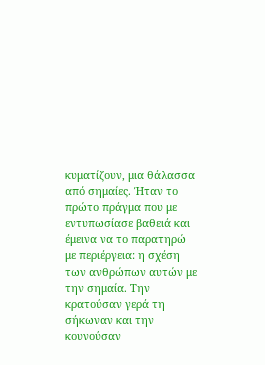κυματίζουν, μια θάλασσα από σημαίες. Ήταν το πρώτο πράγμα που με εντυπωσίασε βαθειά και έμεινα να το παρατηρώ με περιέργεια: η σχέση των ανθρώπων αυτών με την σημαία. Την κρατούσαν γερά τη σήκωναν και την κουνούσαν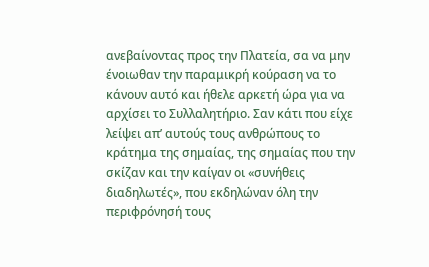ανεβαίνοντας προς την Πλατεία, σα να μην ένοιωθαν την παραμικρή κούραση να το κάνουν αυτό και ήθελε αρκετή ώρα για να αρχίσει το Συλλαλητήριο. Σαν κάτι που είχε λείψει απ’ αυτούς τους ανθρώπους το κράτημα της σημαίας, της σημαίας που την σκίζαν και την καίγαν οι «συνήθεις διαδηλωτές», που εκδηλώναν όλη την περιφρόνησή τους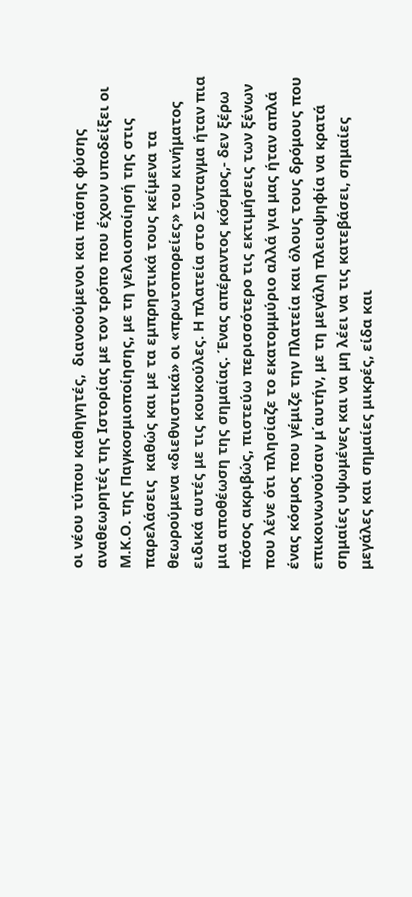οι νέου τύπου καθηγητές,  διανοούμενοι και πάσης φύσης αναθεωρητές της Ιστορίας με τον τρόπο που έχουν υποδείξει οι Μ.Κ.Ο. της Παγκοσμιοποίησης, με τη γελοιοποίησή της στις παρελάσεις  καθώς και με τα εμπρηστικά τους κείμενα τα θεωρούμενα «διεθνιστικά» οι «πρωτοπορείες» του κινήματος ειδικά αυτές με τις κουκούλες. Η πλατεία στο Σύνταγμα ήταν πια μια αποθέωση της σημαίας. Ένας απέραντος κόσμος,- δεν ξέρω πόσος ακριβώς, πιστεύω περισσότερο τις εκτιμήσεις των ξένων που λένε ότι πλησίαζε το εκατομμύριο αλλά για μας ήταν απλά ένας κόσμος που γέμιζε την Πλατεία και όλους τους δρόμους που επικοινωνούσαν μ΄αυτήν, με τη μεγάλη πλειοψηφία να κρατά σημαίες υψωμένες και να μη λέει να τις κατεβάσει, σημαίες μεγάλες και σημαίες μικρές, είδα και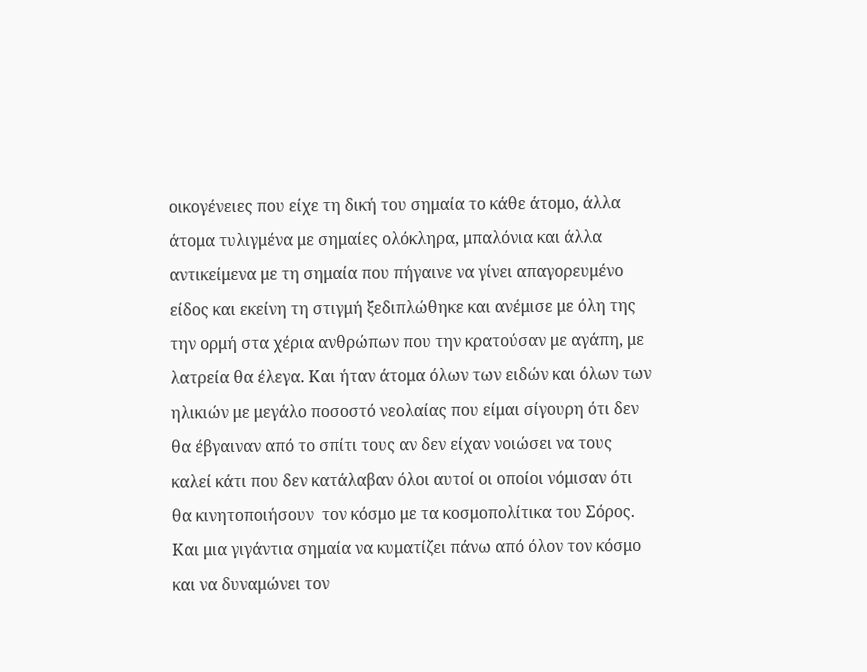οικογένειες που είχε τη δική του σημαία το κάθε άτομο, άλλα άτομα τυλιγμένα με σημαίες ολόκληρα, μπαλόνια και άλλα αντικείμενα με τη σημαία που πήγαινε να γίνει απαγορευμένο είδος και εκείνη τη στιγμή ξεδιπλώθηκε και ανέμισε με όλη της την ορμή στα χέρια ανθρώπων που την κρατούσαν με αγάπη, με λατρεία θα έλεγα. Και ήταν άτομα όλων των ειδών και όλων των ηλικιών με μεγάλο ποσοστό νεολαίας που είμαι σίγουρη ότι δεν θα έβγαιναν από το σπίτι τους αν δεν είχαν νοιώσει να τους καλεί κάτι που δεν κατάλαβαν όλοι αυτοί οι οποίοι νόμισαν ότι θα κινητοποιήσουν  τον κόσμο με τα κοσμοπολίτικα του Σόρος. Και μια γιγάντια σημαία να κυματίζει πάνω από όλον τον κόσμο και να δυναμώνει τον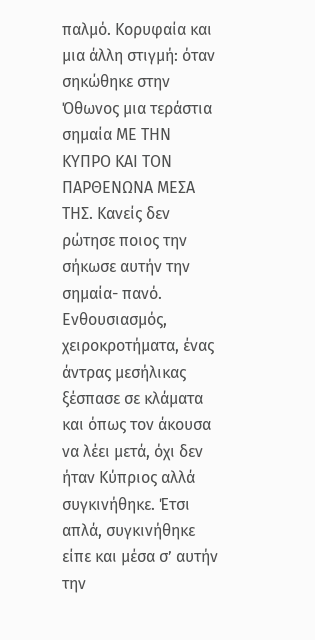παλμό. Κορυφαία και μια άλλη στιγμή: όταν σηκώθηκε στην Όθωνος μια τεράστια σημαία ΜΕ ΤΗΝ ΚΥΠΡΟ ΚΑΙ ΤΟΝ ΠΑΡΘΕΝΩΝΑ ΜΕΣΑ ΤΗΣ. Κανείς δεν ρώτησε ποιος την σήκωσε αυτήν την σημαία- πανό. Ενθουσιασμός, χειροκροτήματα, ένας άντρας μεσήλικας ξέσπασε σε κλάματα και όπως τον άκουσα να λέει μετά, όχι δεν ήταν Κύπριος αλλά συγκινήθηκε. Έτσι απλά, συγκινήθηκε είπε και μέσα σ’ αυτήν την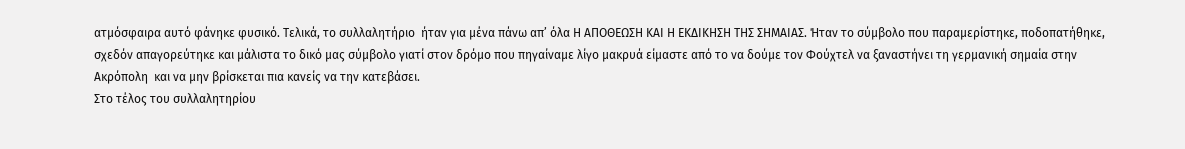ατμόσφαιρα αυτό φάνηκε φυσικό. Τελικά, το συλλαλητήριο  ήταν για μένα πάνω απ’ όλα Η ΑΠΟΘΕΩΣΗ ΚΑΙ Η ΕΚΔΙΚΗΣΗ ΤΗΣ ΣΗΜΑΙΑΣ. Ήταν το σύμβολο που παραμερίστηκε, ποδοπατήθηκε, σχεδόν απαγορεύτηκε και μάλιστα το δικό μας σύμβολο γιατί στον δρόμο που πηγαίναμε λίγο μακρυά είμαστε από το να δούμε τον Φούχτελ να ξαναστήνει τη γερμανική σημαία στην Ακρόπολη  και να μην βρίσκεται πια κανείς να την κατεβάσει.
Στο τέλος του συλλαλητηρίου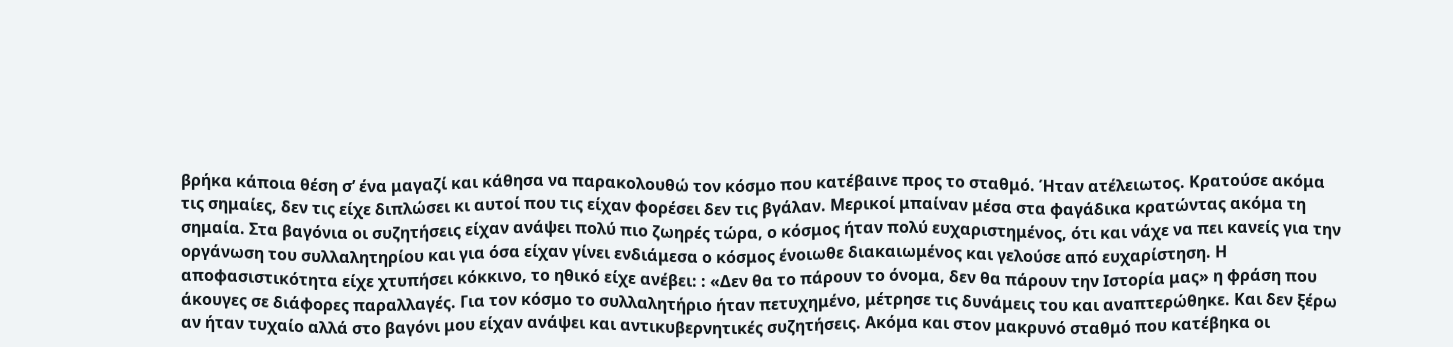βρήκα κάποια θέση σ’ ένα μαγαζί και κάθησα να παρακολουθώ τον κόσμο που κατέβαινε προς το σταθμό. Ήταν ατέλειωτος. Κρατούσε ακόμα τις σημαίες, δεν τις είχε διπλώσει κι αυτοί που τις είχαν φορέσει δεν τις βγάλαν. Μερικοί μπαίναν μέσα στα φαγάδικα κρατώντας ακόμα τη σημαία. Στα βαγόνια οι συζητήσεις είχαν ανάψει πολύ πιο ζωηρές τώρα, ο κόσμος ήταν πολύ ευχαριστημένος, ότι και νάχε να πει κανείς για την οργάνωση του συλλαλητηρίου και για όσα είχαν γίνει ενδιάμεσα ο κόσμος ένοιωθε διακαιωμένος και γελούσε από ευχαρίστηση. Η αποφασιστικότητα είχε χτυπήσει κόκκινο, το ηθικό είχε ανέβει: : «Δεν θα το πάρουν το όνομα, δεν θα πάρουν την Ιστορία μας» η φράση που άκουγες σε διάφορες παραλλαγές. Για τον κόσμο το συλλαλητήριο ήταν πετυχημένο, μέτρησε τις δυνάμεις του και αναπτερώθηκε. Και δεν ξέρω αν ήταν τυχαίο αλλά στο βαγόνι μου είχαν ανάψει και αντικυβερνητικές συζητήσεις. Ακόμα και στον μακρυνό σταθμό που κατέβηκα οι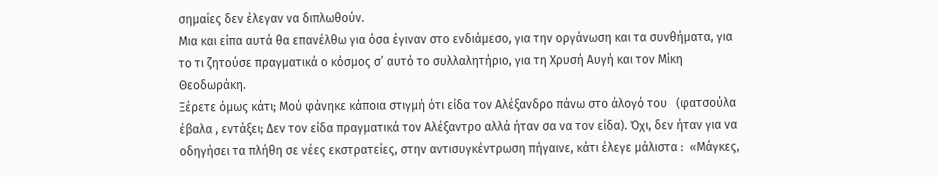σημαίες δεν έλεγαν να διπλωθούν.
Μια και είπα αυτά θα επανέλθω για όσα έγιναν στο ενδιάμεσο, για την οργάνωση και τα συνθήματα, για το τι ζητούσε πραγματικά ο κόσμος σ’ αυτό το συλλαλητήριο, για τη Χρυσή Αυγή και τον Μίκη Θεοδωράκη.
Ξέρετε όμως κάτι; Μού φάνηκε κάποια στιγμή ότι είδα τον Αλέξανδρο πάνω στο άλογό του   (φατσούλα έβαλα , εντάξει; Δεν τον είδα πραγματικά τον Αλέξαντρο αλλά ήταν σα να τον είδα). Όχι, δεν ήταν για να οδηγήσει τα πλήθη σε νέες εκστρατείες, στην αντισυγκέντρωση πήγαινε, κάτι έλεγε μάλιστα :  «Μάγκες,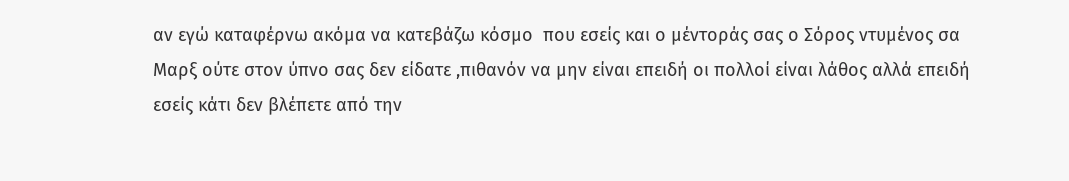αν εγώ καταφέρνω ακόμα να κατεβάζω κόσμο  που εσείς και ο μέντοράς σας ο Σόρος ντυμένος σα Μαρξ ούτε στον ύπνο σας δεν είδατε ,πιθανόν να μην είναι επειδή οι πολλοί είναι λάθος αλλά επειδή εσείς κάτι δεν βλέπετε από την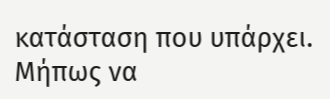κατάσταση που υπάρχει. Μήπως να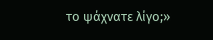το ψάχνατε λίγο;»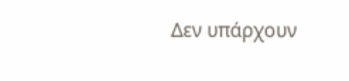Δεν υπάρχουν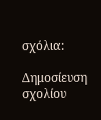σχόλια:

Δημοσίευση σχολίου